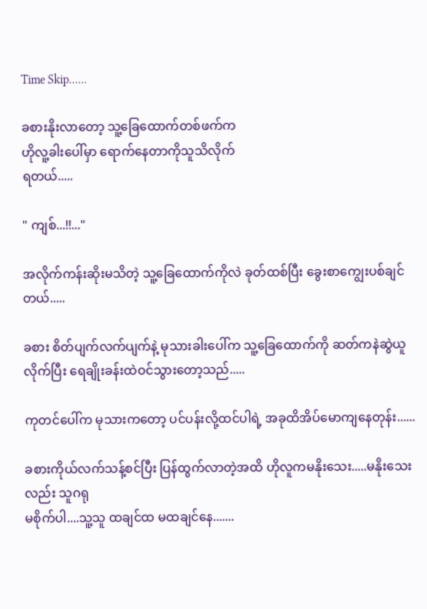Time Skip......

ခစားနိုးလာတော့ သူ့ခြေထောက်တစ်ဖက်က
ဟိုလူ့ခါးပေါ်မှာ ရောက်နေတာကိုသူသိလိုက်
ရတယ်.....

" ကျစ်...!!..."

အလိုက်ကန်းဆိုးမသိတဲ့ သူ့ခြေထောက်ကိုလဲ ခုတ်ထစ်ပြီး ခွေးစာကျွေးပစ်ချင်တယ်.....

ခစား စိတ်ပျက်လက်ပျက်နဲ့ မုသားခါးပေါ်က သူ့ခြေထောက်ကို ဆတ်ကနဲဆွဲယူလိုက်ပြီး ရေချိုးခန်းထဲဝင်သွားတော့သည်.....

ကုတင်ပေါ်က မုသားကတော့ ပင်ပန်းလို့ထင်ပါရဲ့ အခုထိအိပ်မောကျနေတုန်း......

ခစားကိုယ်လက်သန့်စင်ပြီး ပြန်ထွက်လာတဲ့အထိ ဟိုလူကမနိုးသေး.....မနိုးသေးလည်း သူဂရု
မစိုက်ပါ....သူ့သူ ထချင်ထ မထချင်နေ.......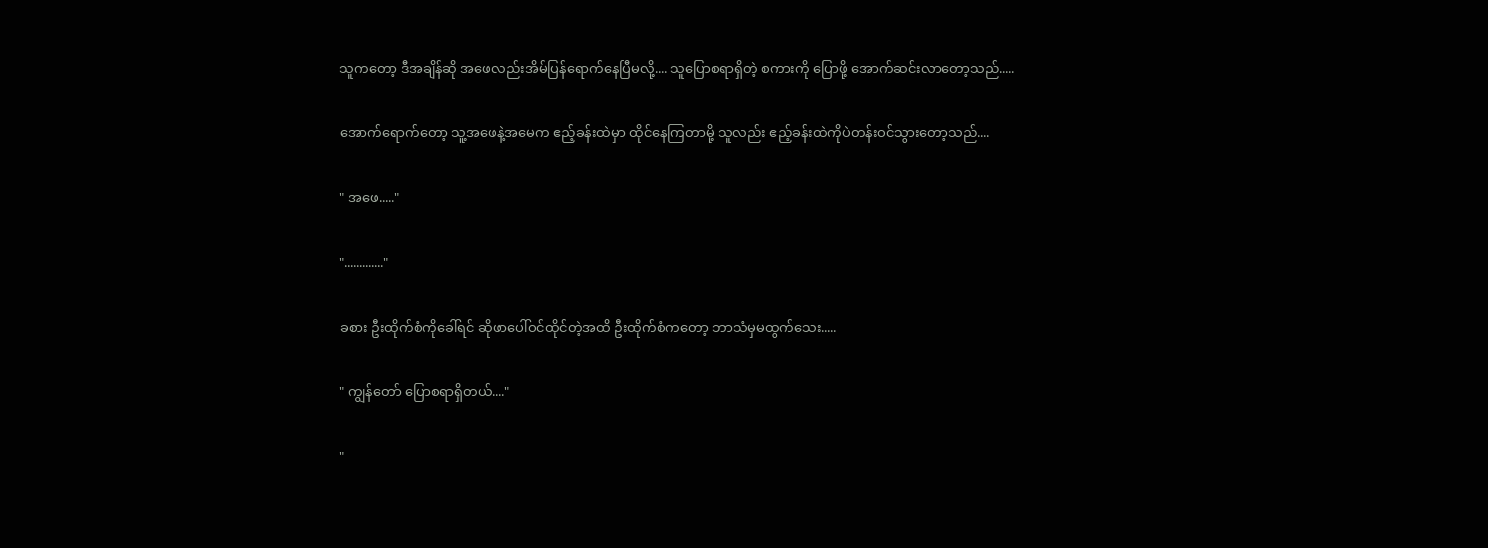သူကတော့ ဒီအချိန်ဆို အဖေလည်းအိမ်ပြန်ရောက်နေပြီမလို့.... သူပြောစရာရှိတဲ့ စကားကို ပြောဖို့ အောက်ဆင်းလာတော့သည်.....

အောက်ရောက်တော့ သူ့အဖေနဲ့အမေက ဧည့်ခန်းထဲမှာ ထိုင်နေကြတာမို့ သူလည်း ဧည့်ခန်းထဲကိုပဲတန်းဝင်သွားတော့သည်....

" အဖေ....."

"............."

ခစား ဦးထိုက်စံကိုခေါ်ရင် ဆိုဖာပေါ်ဝင်ထိုင်တဲ့အထိ ဦးထိုက်စံကတော့ ဘာသံမှမထွက်သေး.....

" ကျွန်တော် ပြောစရာရှိတယ်...."

"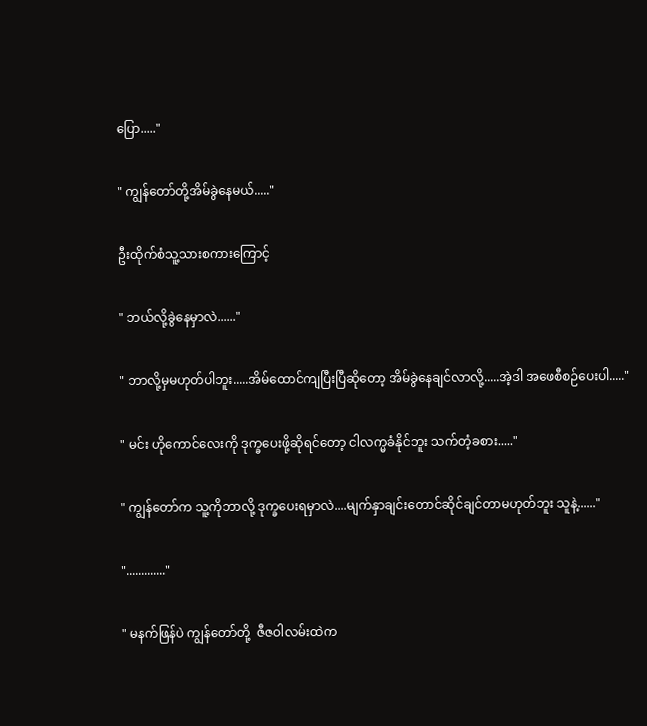ပြော....."

" ကျွန်တော်တို့အိမ်ခွဲနေမယ်....."

ဦးထိုက်စံသူ့သားစကားကြောင့်

" ဘယ်လို့ခွဲနေမှာလဲ......"

" ဘာလို့မှမဟုတ်ပါဘူး.....အိမ်ထောင်ကျပြီးပြီဆိုတော့ အိမ်ခွဲနေချင်လာလို့.....အဲ့ဒါ အဖေစီစဉ်ပေးပါ....."

" မင်း ဟိုကောင်လေးကို ဒုက္ခပေးဖို့ဆိုရင်တော့ ငါလက္မခံနိုင်ဘူး သက်တံ့ခစား....."

" ကျွန်တော်က သူ့ကိုဘာလို့ ဒုက္ခပေးရမှာလဲ....မျက်နှာချင်းတောင်ဆိုင်ချင်တာမဟုတ်ဘူး သူနဲ့......"

"............."

" မနက်ဖြန်ပဲ ကျွန်တော်တို့  ဇီဇဝါလမ်းထဲက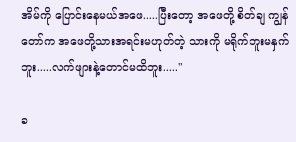အိမ်ကို ပြောင်းနေမယ်အဖေ.....ပြီးတော့ အဖေတို့ စိတ်ချ ကျွန်တော်က အဖေတို့သားအရင်းမဟုတ်တဲ့ သားကို မရိုက်ဘူးမနှက်ဘူး.....လက်ဖျားနဲ့တောင်မထိဘူး....."

ခ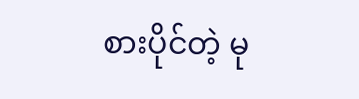စားပိုင်တဲ့ မု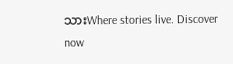သားWhere stories live. Discover now